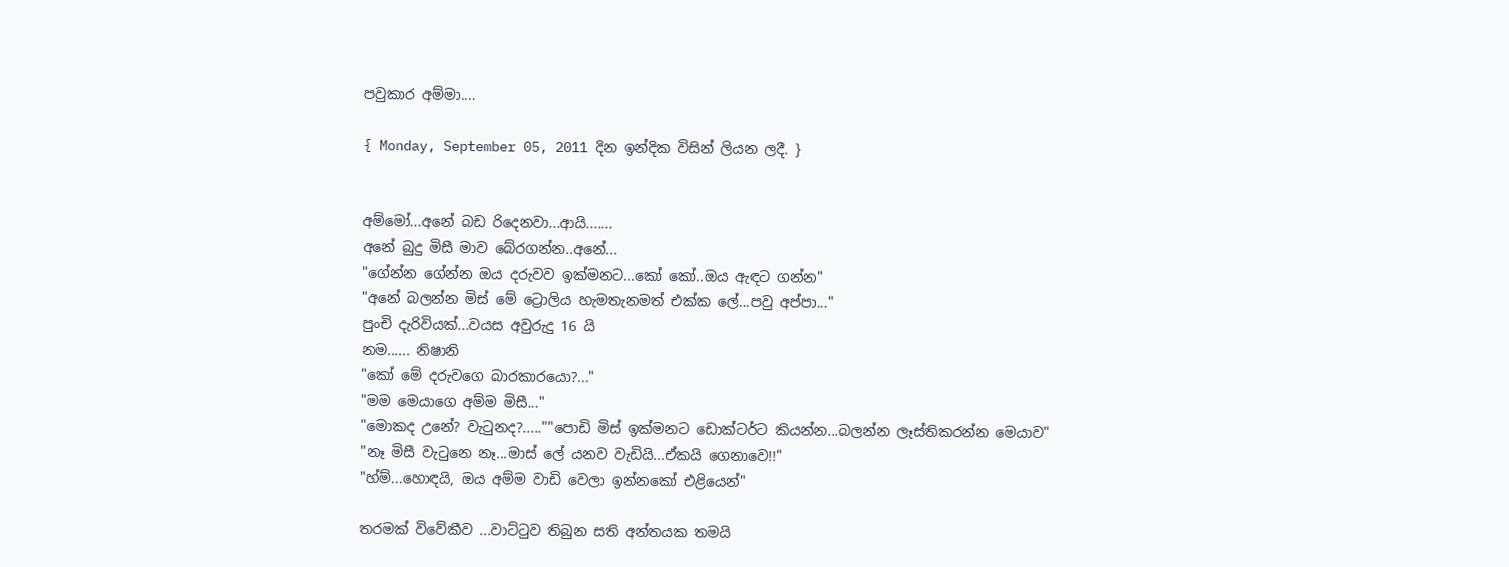පවුකාර අම්මා....

{ Monday, September 05, 2011 දින ඉන්දික විසින් ලියන ලදී. }


අම්මෝ...අනේ බඩ රිදෙනවා...ආයි.......
අනේ බුදු මිසී මාව බේරගන්න..අනේ...
"ගේන්න ගේන්න ඔය දරුවව ඉක්මනට...කෝ කෝ..ඔය ඇඳට ගන්න"
"අනේ බලන්න මිස් මේ ට්‍රොලිය හැමතැනමත් එක්ක ලේ...පවු අප්පා..."
පුංචි දැරිවියක්...වයස අවුරුදු 16 යි
නම...... නිෂානි
"කෝ මේ දරුවගෙ බාරකාරයො?..."
"මම මෙයාගෙ අම්ම මිසී..."
"මොකද උනේ? වැටුනද?.....""පොඩි මිස් ඉක්මනට ඩොක්ටර්ට කියන්න...බලන්න ලෑස්තිකරන්න මෙයාව"
"නෑ මිසී වැටුනෙ නෑ...මාස් ලේ යනව වැඩියි...ඒකයි ගෙනාවෙ!!"
"හ්ම්...හොඳයි, ඔය අම්ම වාඩි වෙලා ඉන්නකෝ එළියෙන්"

තරමක් විවේකීව ...වාට්ටුව තිබුන සති අන්තයක තමයි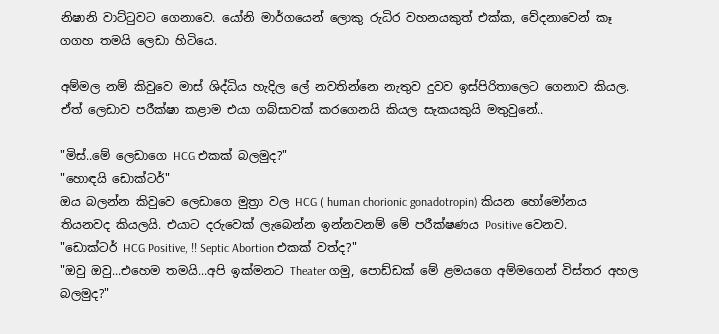නිෂානි වාට්ටුවට ගෙනාවෙ. යෝනි මාර්ගයෙන් ලොකු රුධිර වහනයකුත් එක්ක, වේදනාවෙන් කෑ ගගහ තමයි ලෙඩා හිටියෙ.

අම්මල නම් කිවුවෙ මාස් ශිද්ධිය හැදිල ලේ නවතින්නෙ නැතුව දුවව ඉස්පිරිතාලෙට ගෙනාව කියල.
ඒත් ලෙඩාව පරීක්ෂා කළාම එයා ගබ්සාවක් කරගෙනයි කියල සැකයකුයි මතුවුනේ..

"මිස්..මේ ලෙඩාගෙ HCG එකක් බලමුද?"
"හොඳයි ඩොක්ටර්"
ඔය බලන්න කිවුවෙ ලෙඩාගෙ මුත්‍රා වල HCG ( human chorionic gonadotropin) කියන හෝමෝනය තියනවද කියලයි. එයාට දරුවෙක් ලැබෙන්න ඉන්නවනම් මේ පරීක්ෂණය Positive වෙනව.
"ඩොක්ටර් HCG Positive, !! Septic Abortion එකක් වත්ද?"
"ඔවු ඔවු...එහෙම තමයි...අපි ඉක්මනට Theater ගමු, පොඩ්ඩක් මේ ළමයගෙ අම්මගෙන් විස්තර අහල බලමුද?"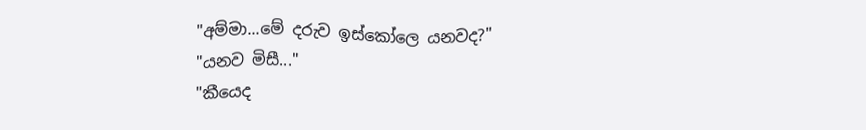"අම්මා...මේ දරුව ඉස්කෝලෙ යනවද?"
"යනව මිසී..."
"කීයෙද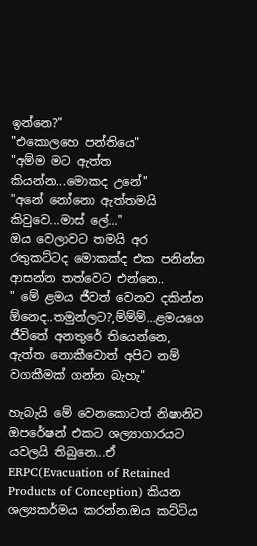ඉන්නෙ?"
"එකොලහෙ පන්තියෙ"
"අම්ම මට ඇත්ත කියන්න...මොකද උනේ"
"අනේ නෝනො ඇත්තමයි කිවුවෙ...මාස් ලේ..."
ඔය වෙලාවට තමයි අර රතුකට්ටද මොකක්ද එක පනින්න ආසන්න තත්වෙට එන්නෙ..
" මේ ළමය ජීවත් වෙනව දකින්න ඕනෙද..තමුන්ලට?,ම්ම්ම්...ළමයගෙ ජීවිතේ අනතුරේ තියෙන්නෙ, ඇත්ත නොකීවොත් අපිට නම් වගකීමක් ගන්න බැහැ"

හැබැයි මේ වෙනකොටත් නිෂානිව ඔපරේෂන් එකට ශල්‍යාගාරයට යවලයි තිබුනෙ...ඒ ERPC(Evacuation of Retained Products of Conception) කියන ශල්‍යකර්මය කරන්න.ඔය කට්ටිය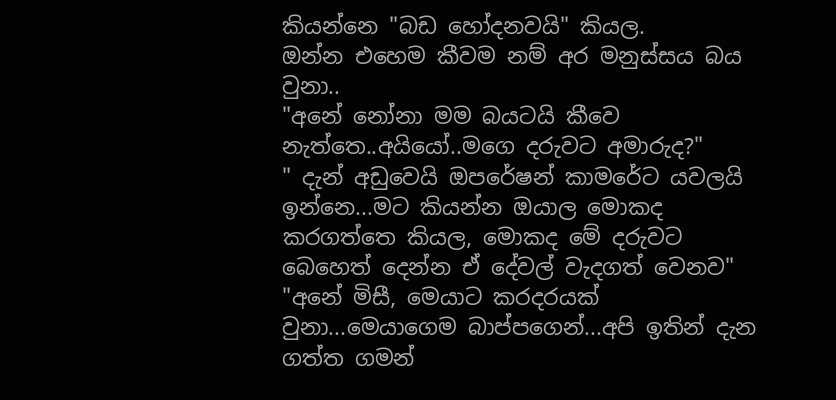කියන්නෙ "බඩ හෝදනවයි" කියල.
ඔන්න එහෙම කීවම නම් අර මනුස්සය බය වුනා..
"අනේ නෝනා මම බයටයි කීවෙ නැත්තෙ..අයියෝ..මගෙ දරුවට අමාරුද?"
" දැන් අඩුවෙයි ඔපරේෂන් කාමරේට යවලයි ඉන්නෙ...මට කියන්න ඔයාල මොකද කරගත්තෙ කියල, මොකද මේ දරුවට බෙහෙත් දෙන්න ඒ දේවල් වැදගත් වෙනව"
"අනේ මිසී, මෙයාට කරදරයක් වුනා...මෙයාගෙම බාප්පගෙන්...අපි ඉතින් දැන ගත්ත ගමන්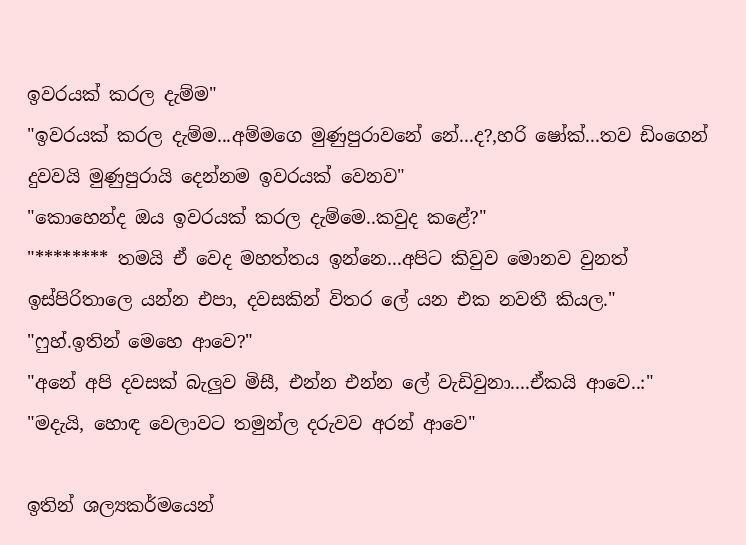ඉවරයක් කරල දැම්ම"
"ඉවරයක් කරල දැම්ම...අම්මගෙ මුණුපුරාවනේ නේ...ද?,හරි ෂෝක්...තව ඩිංගෙන් දුවවයි මුණුපුරායි දෙන්නම ඉවරයක් වෙනව"
"කොහෙන්ද ඔය ඉවරයක් කරල දැම්මෙ..කවුද කළේ?"
"******** තමයි ඒ වෙද මහත්තය ඉන්නෙ...අපිට කිවුව මොනව වුනත් ඉස්පිරිතාලෙ යන්න එපා, දවසකින් විතර ලේ යන එක නවතී කියල."
"ෆුහ්.ඉතින් මෙහෙ ආවෙ?"
"අනේ අපි දවසක් බැලුව මිසී, එන්න එන්න ලේ වැඩිවුනා....ඒකයි ආවෙ..:"
"මදැයි, හොඳ වෙලාවට තමුන්ල දරුවව අරන් ආවෙ"

ඉතින් ශල්‍යකර්මයෙන්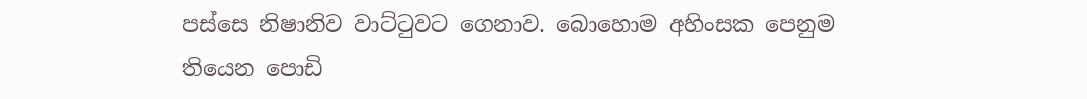පස්සෙ නිෂානිව වාට්ටුවට ගෙනාව. බොහොම අහිංසක පෙනුම තියෙන පොඩි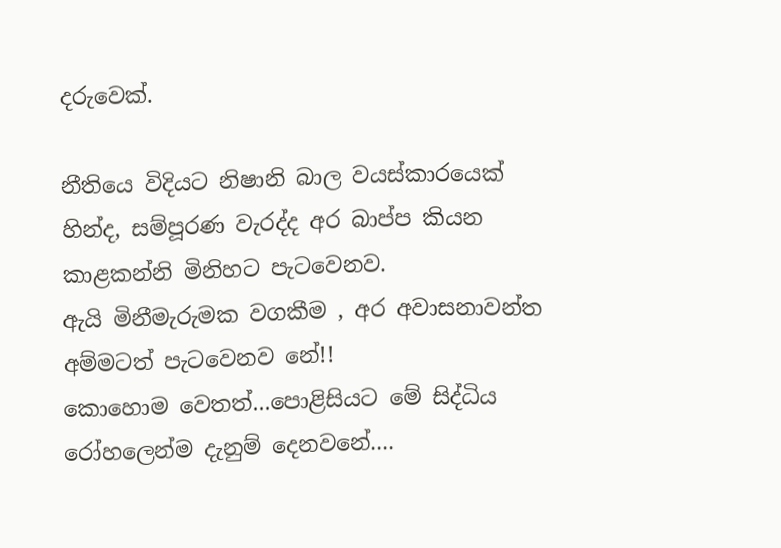දරුවෙක්.

නීතියෙ විදියට නිෂානි බාල වයස්කාරයෙක් හින්ද, සම්පූරණ වැරද්ද අර බාප්ප කියන කාළකන්නි මිනිහට පැටවෙනව.
ඇයි මිනීමැරුමක වගකීම , අර අවාසනාවන්ත අම්මටත් පැටවෙනව නේ!!
කොහොම වෙතත්...පොළිසියට මේ සිද්ධිය රෝහලෙන්ම දැනුම් දෙනවනේ....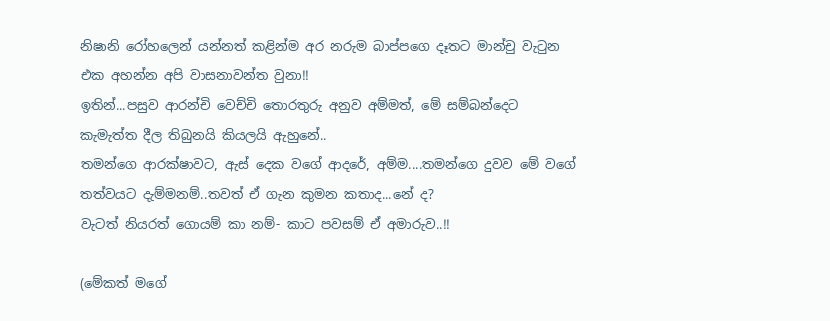නිෂානි රෝහලෙන් යන්නත් කළින්ම අර නරුම බාප්පගෙ දෑතට මාන්චු වැටුන එක අහන්න අපි වාසනාවන්ත වුනා!!
ඉතින්...පසුව ආරන්චි වෙච්චි තොරතුරු අනුව අම්මත්, මේ සම්බන්දෙට කැමැත්ත දීල තිබුනයි කියලයි ඇහුනේ..
තමන්ගෙ ආරක්ෂාවට, ඇස් දෙක වගේ ආදරේ, අම්ම....තමන්ගෙ දුවව මේ වගේ තත්වයට දැම්මනම්..තවත් ඒ ගැන කුමන කතාද...නේ ද?
වැටත් නියරත් ගොයම් කා නම්- කාට පවසම් ඒ අමාරුව..!!

(මේකත් මගේ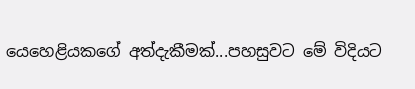යෙහෙළියකගේ අත්දැකීමක්...පහසුවට මේ විදියට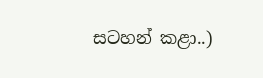සටහන් කළා..)